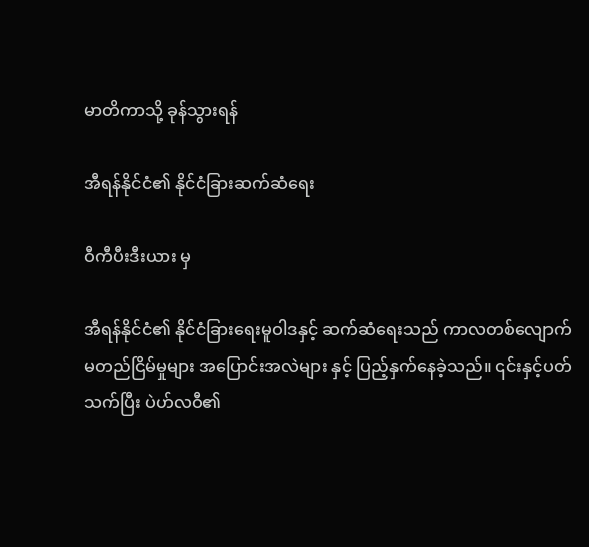မာတိကာသို့ ခုန်သွားရန်

အီရန်နိုင်ငံ၏ နိုင်ငံခြားဆက်ဆံရေး

ဝီကီပီးဒီးယား မှ

အီရန်နိုင်ငံ၏ နိုင်ငံခြားရေးမူဝါဒနှင့် ဆက်ဆံရေးသည် ကာလတစ်လျောက် မတည်ငြိမ်မှုများ အပြောင်းအလဲများ နှင့် ပြည့်နှက်နေခဲ့သည်။ ၎င်းနှင့်ပတ်သက်ပြီး ပဲဟ်လဝီ၏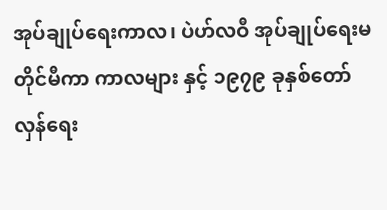အုပ်ချုပ်ရေးကာလ၊ ပဲဟ်လဝီ အုပ်ချုပ်ရေးမတိုင်မီကာ ကာလများ နှင့် ၁၉၇၉ ခုနှစ်တော်လှန်ရေး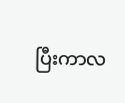ပြီးကာလ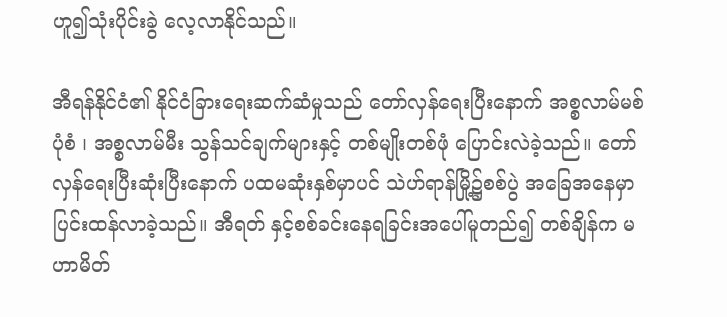ဟူ၍သုံးပိုင်းခွဲ လေ့လာနိုင်သည်။

အီရန်နိုင်ငံ၏ နိုင်ငံခြားရေးဆက်ဆံမှုသည် တော်လှန်ရေးပြီးနောက် အစ္စလာမ်မစ် ပုံစံ ၊ အစ္စလာမ်မီး သွန်သင်ချက်များနှင့် တစ်မျိုးတစ်ဖုံ ပြောင်းလဲခဲ့သည်။ တော်လှန်ရေးပြီးဆုံးပြီးနောက် ပထမဆုံးနှစ်မှာပင် သဲဟ်ရာန်မြို့၌စစ်ပွဲ အခြေအနေမှာ ပြင်းထန်လာခဲ့သည်။ အီရတ် နှင့်စစ်ခင်းနေရခြင်းအပေါ်မူတည်၍ တစ်ချိန်က မဟာမိတ်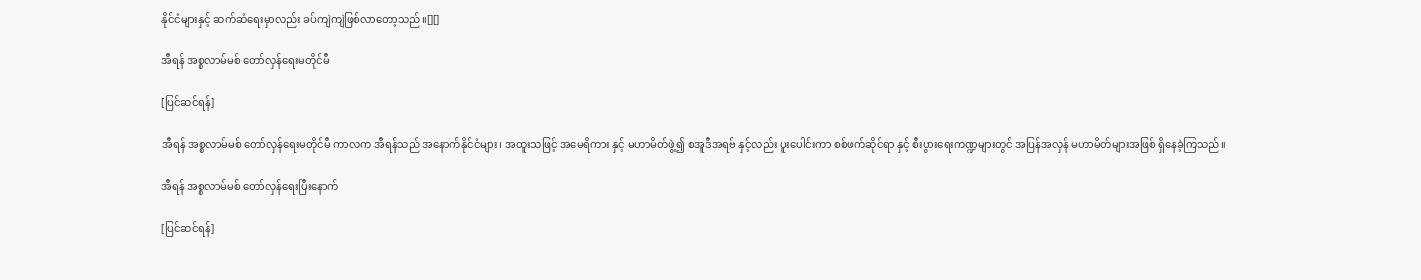နိုင်ငံများနှင့် ဆက်ဆံရေးမှာလည်း ခပ်ကျဲကျဲဖြစ်လာတော့သည်။[][]

အီရန် အစ္စလာမ်မစ် တော်လှန်ရေးမတိုင်မီ

[ပြင်ဆင်ရန်]

အီရန် အစ္စလာမ်မစ် တော်လှန်ရေးမတိုင်မီ ကာလက အီရန်သည် အနောက်နိုင်ငံများ၊ အထူးသဖြင့် အမေရိကား နှင့် မဟာမိတ်ဖွဲ့၍ စအူဒီအရဗ် နှင့်လည်း ပူးပေါင်းကာ စစ်ဖက်ဆိုင်ရာ နှင့် စီးပွားရေးကဏ္ဍများတွင် အပြန်အလှန် မဟာမိတ်များအဖြစ် ရှိနေခဲ့ကြသည်။

အီရန် အစ္စလာမ်မစ် တော်လှန်ရေးပြီးနောက်

[ပြင်ဆင်ရန်]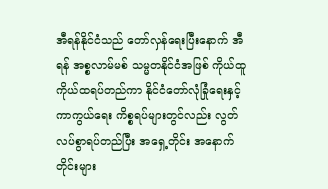အီရန်နိုင်ငံသည် တော်လှန်ရေးပြီးနောက် အီရန် အစ္စလာမ်မစ် သမ္မတနိုင်ငံအဖြစ် ကိုယ်ထူကိုယ်ထရပ်တည်ကာ နိုင်ငံတော်လုံခြုံရေးနှင့် ကာကွယ်ရေး ကိစ္စရပ်များတွင်လည်း လွတ်လပ်စွာရပ်တည်ပြီး အရှေ့တိုင်း အနောက်တိုင်းများ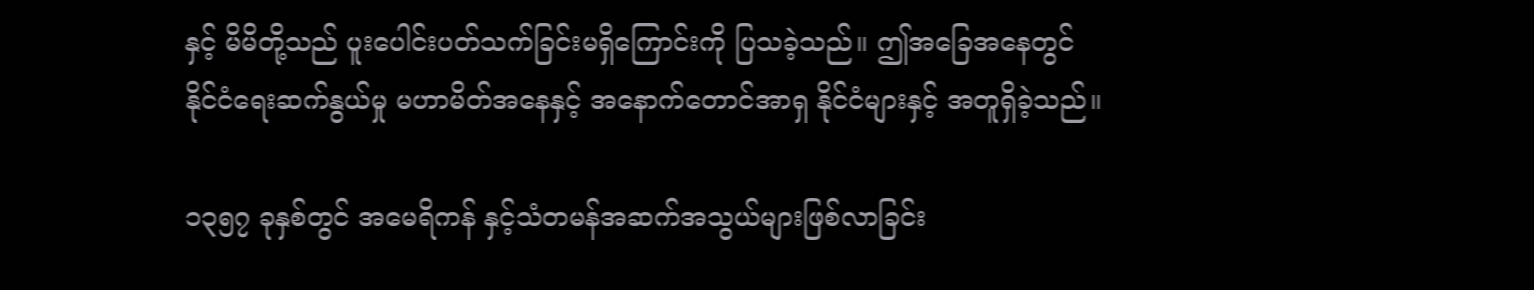နှင့် မိမိတို့သည် ပူးပေါင်းပတ်သက်ခြင်းမရှိကြောင်းကို ပြသခဲ့သည်။ ဤအခြေအနေတွင် နိုင်ငံရေးဆက်နွယ်မှု မဟာမိတ်အနေနှင့် အနောက်တောင်အာရှ နိုင်ငံများနှင့် အတူရှိခဲ့သည်။

၁၃၅၇ ခုနှစ်တွင် အမေရိကန် နှင့်သံတမန်အဆက်အသွယ်များဖြစ်လာခြင်း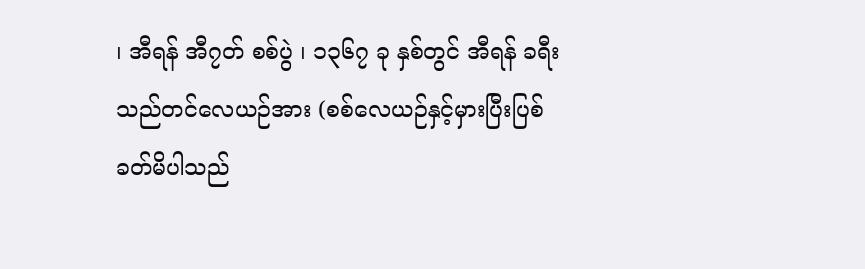၊ အီရန် အီ၇တ် စစ်ပွဲ ၊ ၁၃၆၇ ခု နှစ်တွင် အီရန် ခရီးသည်တင်လေယဉ်အား (စစ်လေယဉ်နှင့်မှားပြီးပြစ်ခတ်မိပါသည်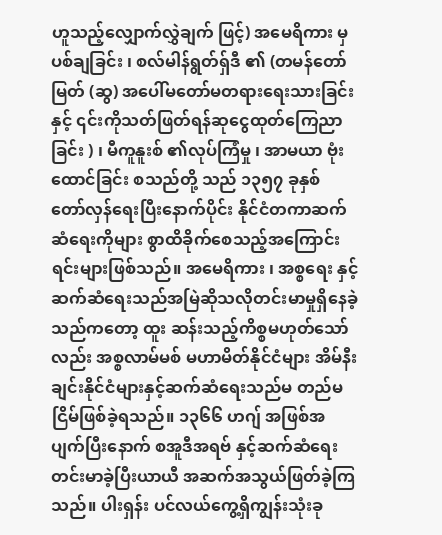ဟူသည့်လျှောက်လွှဲချက် ဖြင့်) အမေရိကား မှပစ်ချခြင်း ၊ စလ်မါန်ရွတ်ရှ်ဒီ ၏ (တမန်တော်မြတ် (ဆွ) အပေါ်မတော်မတရားရေးသားခြင်း နှင့် ၎င်းကိုသတ်ဖြတ်ရန်ဆုငွေထုတ်ကြေညာခြင်း ) ၊ မီကူနူးစ် ၏လုပ်ကြံမှု ၊ အာမယာ ဗုံးထောင်ခြင်း စသည်တို့ သည် ၁၃၅၇ ခုနှစ် တော်လှန်ရေးပြီးနောက်ပိုင်း နိုင်ငံတကာဆက်ဆံရေးကိုများ စွာထိခိုက်စေသည့်အကြောင်း ရင်းများဖြစ်သည်။ အမေရိကား ၊ အစ္စရေး နှင့်ဆက်ဆံရေးသည်အမြဲဆိုသလိုတင်းမာမှုရှိနေခဲ့သည်ကတော့ ထူး ဆန်းသည့်ကိစ္စမဟုတ်သော်လည်း အစ္စလာမ်မစ် မဟာမိတ်နိုင်ငံများ အိမ်နီးချင်းနိုင်ငံများနှင့်ဆက်ဆံရေးသည်မ တည်မငြိမ်ဖြစ်ခဲ့ရသည်။ ၁၃၆၆ ဟဂျ် အဖြစ်အပျက်ပြီးနောက် စအူဒီအရဗ် နှင့်ဆက်ဆံရေးတင်းမာခဲ့ပြီးယာယီ အဆက်အသွယ်ဖြတ်ခဲ့ကြသည်။ ပါးရှန်း ပင်လယ်ကွေ့ရှိကျွန်းသုံးခု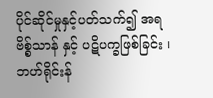ပိုင်ဆိုင်မှုနှင့်ပတ်သက်၍ အရဗိစ္စ်သာန် နှင့် ပဋိပက္ခဖြစ်ခြင်း ၊ ဘဟ်ရိုင်းန်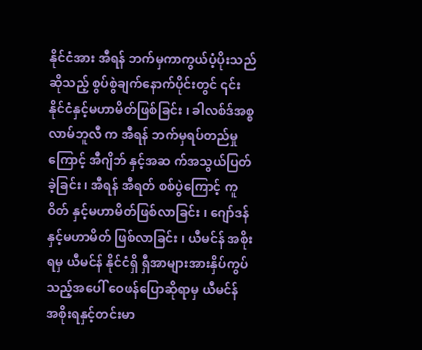နိုင်ငံအား အီရန် ဘက်မှကာကွယ်ပံ့ပိုးသည်ဆိုသည့် စွပ်စွဲချက်နောက်ပိုင်းတွင် ၎င်းနိုင်ငံနှင့်မဟာမိတ်ဖြစ်ခြင်း ၊ ခါလစ်ဒ်အစ္စလာမ်ဘူလီ က အီရန် ဘက်မှရပ်တည်မှုကြောင့် အီဂျိဘ် နှင့်အဆ က်အသွယ်ပြတ်ခဲ့ခြင်း ၊ အီရန် အီရတ် စစ်ပွဲကြောင့် ကူဝိတ် နှင့်မဟာမိတ်ဖြစ်လာခြင်း ၊ ဂျော်ဒန် နှင့်မဟာမိတ် ဖြစ်လာခြင်း ၊ ယီမင်န် အစိုးရမှ ယီမင်န် နိုင်ငံရှိ ရှီအာများအားနှိပ်ကွပ်သည့်အပေါ် ဝေဖန်ပြောဆိုရာမှ ယီမင်န် အစိုးရနှင့်တင်းမာ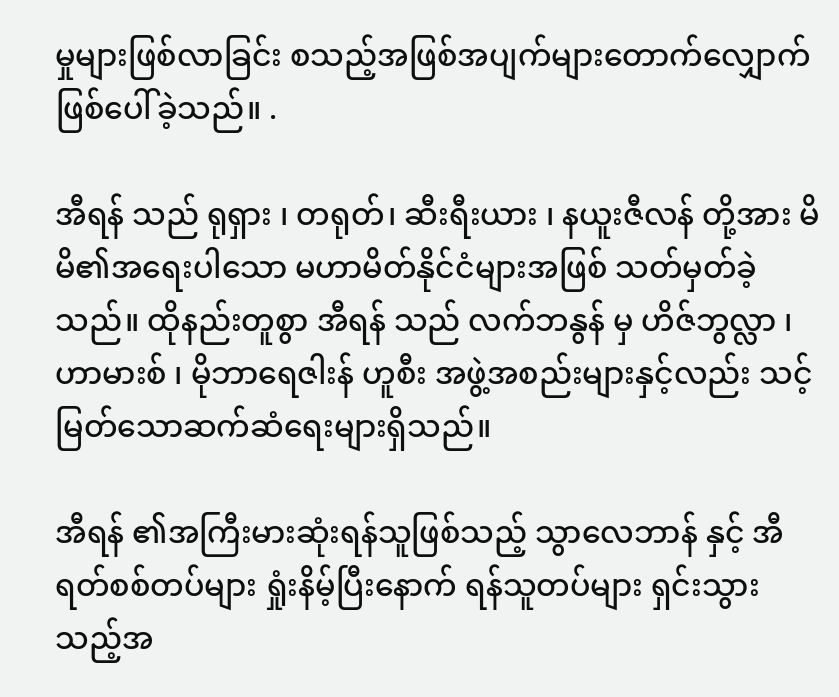မှုများဖြစ်လာခြင်း စသည့်အဖြစ်အပျက်များတောက်လျှောက်ဖြစ်ပေါ်ခဲ့သည်။ .

အီရန် သည် ရုရှား ၊ တရုတ်၊ ဆီးရီးယား ၊ နယူးဇီလန် တို့အား မိမိ၏အရေးပါသော မဟာမိတ်နိုင်ငံများအဖြစ် သတ်မှတ်ခဲ့သည်။ ထိုနည်းတူစွာ အီရန် သည် လက်ဘနွန် မှ ဟိဇ်ဘွလ္လာ ၊ ဟာမားစ် ၊ မိုဘာရေဇါးန် ဟူစီး အဖွဲ့အစည်းများနှင့်လည်း သင့်မြတ်သောဆက်ဆံရေးများရှိသည်။

အီရန် ၏အကြီးမားဆုံးရန်သူဖြစ်သည့် သွာလေဘာန် နှင့် အီရတ်စစ်တပ်များ ရှုံးနိမ့်ပြီးနောက် ရန်သူတပ်များ ရှင်းသွားသည့်အ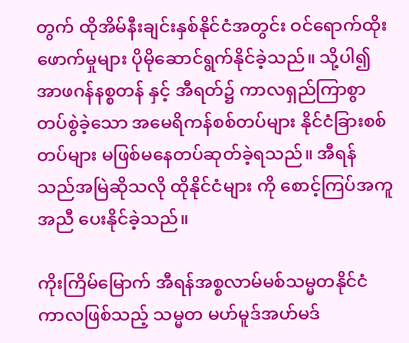တွက် ထိုအိမ်နီးချင်းနှစ်နိုင်ငံအတွင်း ဝင်ရောက်ထိုးဖောက်မှုများ ပိုမိုဆောင်ရွက်နိုင်ခဲ့သည်။ သို့ပါ၍ အာဖဂန်နစ္စတန် နှင့် အီရတ်၌ ကာလရှည်ကြာစွာ တပ်စွဲခဲ့သော အမေရိကန်စစ်တပ်များ နိုင်ငံခြားစစ်တပ်များ မဖြစ်မနေတပ်ဆုတ်ခဲ့ရသည်။ အီရန် သည်အမြဲဆိုသလို ထိုနိုင်ငံများ ကို စောင့်ကြပ်အကူအညီ ပေးနိုင်ခဲ့သည်။

ကိုးကြိမ်မြောက် အီရန်အစ္စလာမ်မစ်သမ္မတနိုင်ငံကာလဖြစ်သည့် သမ္မတ မဟ်မူဒ်အဟ်မဒ်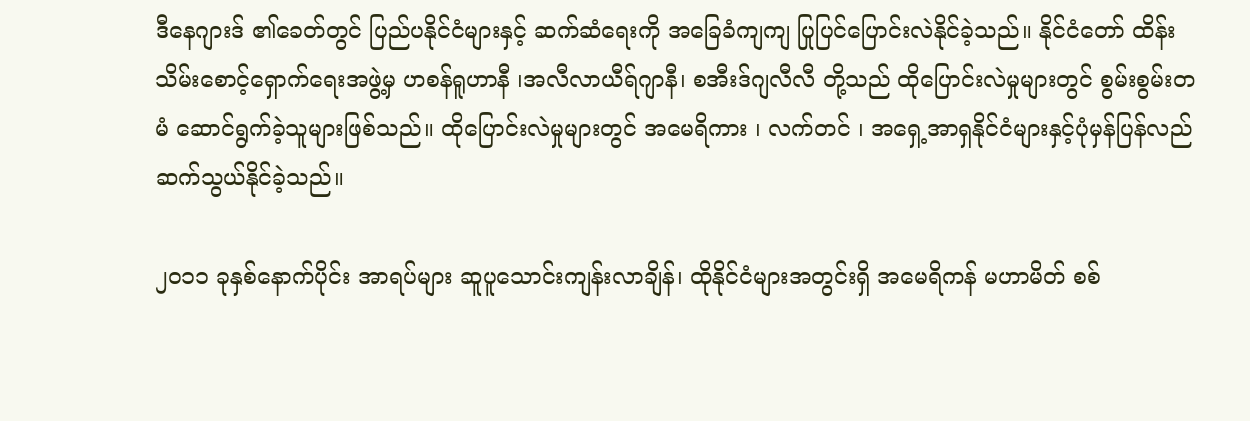ဒီနေဂျားဒ် ၏ခေတ်တွင် ပြည်ပနိုင်ငံများနှင့် ဆက်ဆံရေးကို အခြေခံကျကျ ပြုပြင်ပြောင်းလဲနိုင်ခဲ့သည်။ နိုင်ငံတော် ထိန်းသိမ်းစောင့်ရှောက်ရေးအဖွဲ့မှ ဟစန်ရူဟာနီ ၊အလီလာယီရ်ဂျာနီ၊ စအီးဒ်ဂျလီလီ တို့သည် ထိုပြောင်းလဲမှုများတွင် စွမ်းစွမ်းတမံ ဆောင်ရွက်ခဲ့သူများဖြစ်သည်။ ထိုပြောင်းလဲမှုများတွင် အမေရိကား ၊ လက်တင် ၊ အရှေ့အာရှနိုင်ငံများနှင့်ပုံမှန်ပြန်လည်ဆက်သွယ်နိုင်ခဲ့သည်။

၂၀၁၁ ခုနှစ်နောက်ပိုင်း အာရပ်များ ဆူပူသောင်းကျန်းလာချိန်၊ ထိုနိုင်ငံများအတွင်းရှိ အမေရိကန် မဟာမိတ် စစ်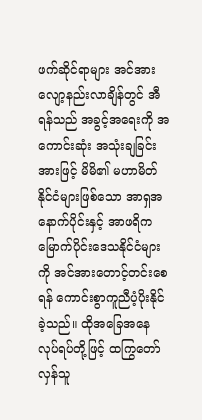ဖက်ဆိုင်ရာများ အင်အားလျော့နည်းလာချိန်တွင် အီရန်သည် အခွင့်အရေးကို အကောင်းဆုံး အသုံးချခြင်းအားဖြင့် မိမိ၏ မဟာမိတ်နိုင်ငံများဖြစ်သော အာရှအနောက်ပိုင်းနှင့် အာဖရိက မြောက်ပိုင်းဒေသနိုင်ငံများကို အင်အားတောင့်တင်းစေရန် ကောင်းစွာကူညီပံ့ပိုးနိုင်ခဲ့သည်။ ထိုအခြေအနေလုပ်ရပ်တို့ဖြင့် ထကြွတော်လှန်သူ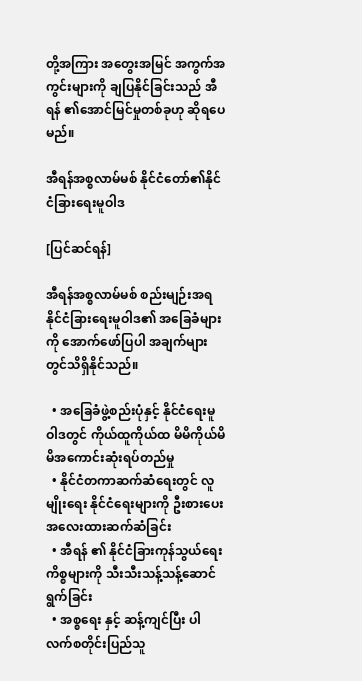တို့အကြား အတွေးအမြင် အကွက်အကွင်းများကို ချပြနိုင်ခြင်းသည် အီရန် ၏အောင်မြင်မှုတစ်ခုဟု ဆိုရပေမည်။

အီရန်အစ္စလာမ်မစ် နိုင်ငံတော်၏နိုင်ငံခြားရေးမူဝါဒ

[ပြင်ဆင်ရန်]

အီရန်အစ္စလာမ်မစ် စည်းမျဉ်းအရနိုင်ငံခြားရေးမူဝါဒ၏ အခြေခံများကို အောက်ဖော်ပြပါ အချက်များတွင်သိရှိနိုင်သည်။

  • အခြေခံဖွဲ့စည်းပုံနှင့် နိုင်ငံရေးမူဝါဒတွင် ကိုယ်ထူကိုယ်ထ မိမိကိုယ်မိမိအကောင်းဆုံးရပ်တည်မှု
  • နိုင်ငံတကာဆက်ဆံရေးတွင် လူမျိုးရေး နိုင်ငံရေးများကို ဦးစားပေးအလေးထားဆက်ဆံခြင်း
  • အီရန် ၏ နိုင်ငံခြားကုန်သွယ်ရေးကိစ္စများကို သီးသီးသန့်သန့်ဆောင်ရွက်ခြင်း
  • အစ္စရေး နှင့် ဆန့်ကျင်ပြီး ပါလက်စတိုင်းပြည်သူ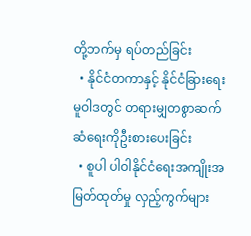တို့ဘက်မှ ရပ်တည်ခြင်း
  • နိုင်ငံတကာနှင့် နိုင်ငံခြားရေးမူဝါဒတွင် တရားမျှတစွာဆက်ဆံရေးကိုဦးစားပေးခြင်း
  • စူပါ ပါဝါနိုင်ငံရေးအကျိုးအမြတ်ထုတ်မှု လှည့်ကွက်များ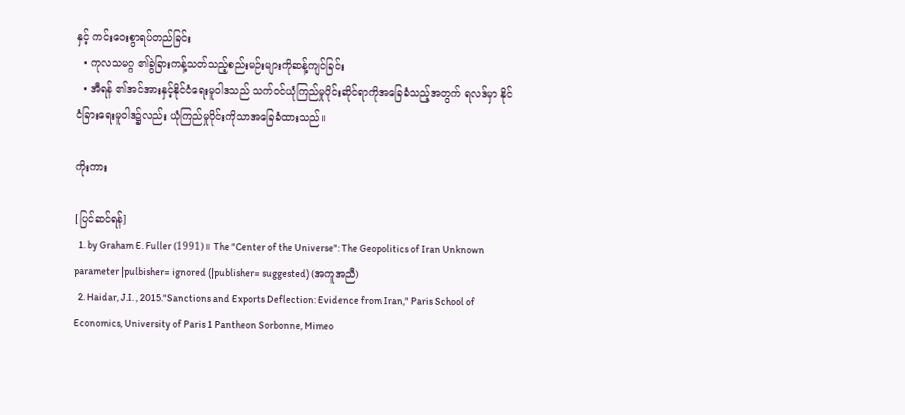နှင့် ကင်းဝေးစွာရပ်တည်ခြင်း
  • ကုလသမဂ္ဂ ၏ခွဲခြားကန့်သတ်သည့်စည်းမဉ်းများကိုဆန့်ကျင်ခြင်း
  • အီရန် ၏အင်အားနှင့်နိုင်ငံရေးမူဝါဒသည် သက်ဝင်ယုံကြည်မှုပိုင်းဆိုင်ရာကိုအခြေခံသည့်အတွက် ရလဒ်မှာ နိုင်ငံခြားရေးမူဝါဒ၌လည်း ယုံကြည်မှုပိုင်းကိုသာအခြေခံထားသည်။

ကိုးကား

[ပြင်ဆင်ရန်]
  1. by Graham E. Fuller (1991)။ The "Center of the Universe": The Geopolitics of Iran Unknown parameter |pulbisher= ignored (|publisher= suggested) (အကူအညီ)
  2. Haidar, J.I. , 2015."Sanctions and Exports Deflection: Evidence from Iran," Paris School of Economics, University of Paris 1 Pantheon Sorbonne, Mimeo